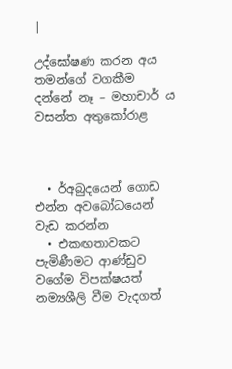|

උද්ඝෝෂණ කරන අය තමන්ගේ වගකීම දන්නේ නෑ – මහාචාර් ය  වසන්ත අතුකෝරාළ



  • ර්අබුදයෙන් ගොඩ එන්න අවබෝධයෙන් වැඩ කරන්න
  • එකඟතාවකට පැමිණීමට ආණ්ඩුව වගේම විපක්ෂයත් නම්‍යශීලි වීම වැදගත්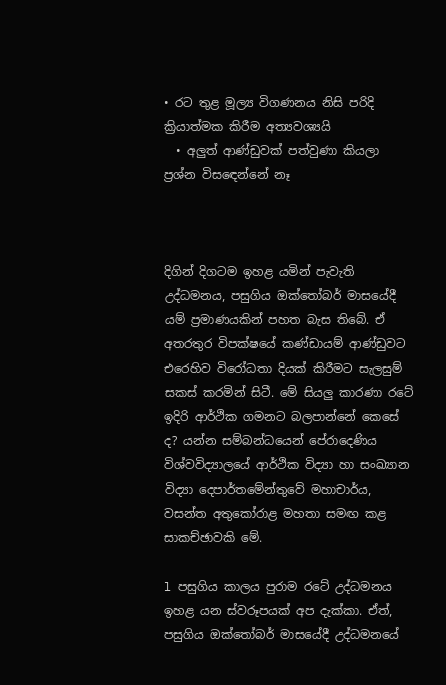• රට තුළ මූල්‍ය විගණනය නිසි පරිදි ක්‍රියාත්මක කිරීම අත්‍යවශ්‍යයි
  • අලුත් ආණ්ඩුවක් පත්වුණා කියලා ප්‍රශ්න විසඳෙන්නේ නෑ



දිගින් දිගටම ඉහළ යමින් පැවැති උද්ධමනය, පසුගිය ඔක්තෝබර් මාසයේදී යම් ප්‍රමාණයකින් පහත බැස තිබේ. ඒ අතරතුර විපක්ෂයේ කණ්ඩායම් ආණ්ඩුවට එරෙහිව විරෝධතා දියක් කිරීමට සැලසුම් සකස් කරමින් සිටී. මේ සියලු කාරණා රටේ ඉදිරි ආර්ථික ගමනට බලපාන්නේ කෙසේ ද? යන්න සම්බන්ධයෙන් පේරාදෙණිය විශ්වවිද්‍යාලයේ ආර්ථික විද්‍යා හා සංඛ්‍යාන විද්‍යා දෙපාර්තමේන්තුවේ මහාචාර්ය, වසන්ත අතුකෝරාළ මහතා සමඟ කළ සාකච්ඡාවකි මේ.

l පසුගිය කාලය පුරාම රටේ උද්ධමනය ඉහළ යන ස්වරූපයක් අප දැක්කා. ඒත්, පසුගිය ඔක්තෝබර් මාසයේදී උද්ධමනයේ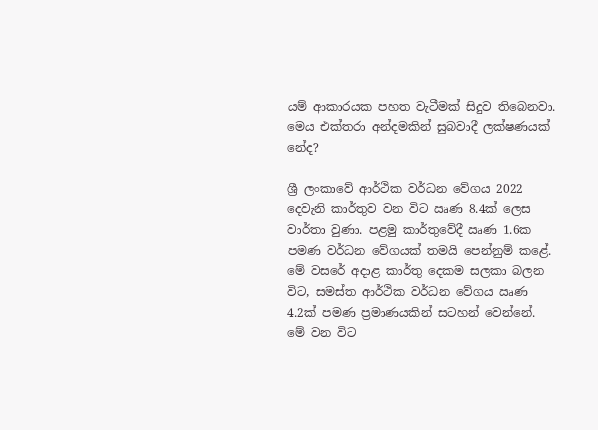යම් ආකාරයක පහත වැටීමක් සිදුව තිබෙනවා. මෙය එක්තරා අන්දමකින් සුබවාදී ලක්ෂණයක් නේද?

ශ්‍රී ලංකාවේ ආර්ථික වර්ධන වේගය 2022 දෙවැනි කාර්තුව වන විට ඍණ 8.4ක් ලෙස වාර්තා වුණා. පළමු කාර්තුවේදී ඍණ 1.6ක පමණ වර්ධන වේගයක් තමයි පෙන්නුම් කළේ. මේ වසරේ අදාළ කාර්තු දෙකම සලකා බලන විට, සමස්ත ආර්ථික වර්ධන වේගය ඍණ 4.2ක් පමණ ප්‍රමාණයකින් සටහන් වෙන්නේ. මේ වන විට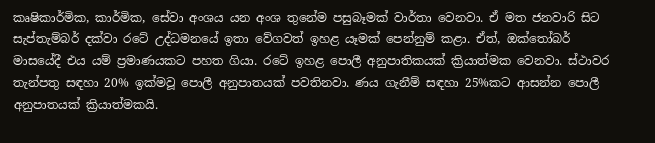කෘෂිකාර්මික, කාර්මික, සේවා අංශය යන අංශ තුනේම පසුබෑමක් වාර්තා වෙනවා. ඒ මත ජනවාරි සිට සැප්තැම්බර් දක්වා රටේ උද්ධමනයේ ඉතා වේගවත් ඉහළ යෑමක් පෙන්නුම් කළා. ඒත්, ඔක්තෝබර් මාසයේදී එය යම් ප්‍රමාණයකට පහත ගියා. රටේ ඉහළ පොලී අනුපාතිකයක් ක්‍රියාත්මක වෙනවා. ස්ථාවර තැන්පතු සඳහා 20% ඉක්මවූ පොලී අනුපාතයක් පවතිනවා. ණය ගැනීම් සඳහා 25%කට ආසන්න පොලී අනුපාතයක් ක්‍රියාත්මකයි.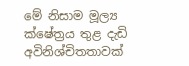මේ නිසාම මූල්‍ය ක්ෂේත්‍රය තුළ දැඩි අවිනිශ්චිතතාවක්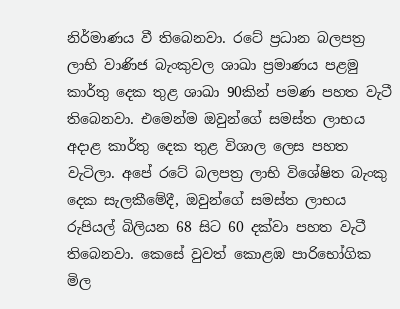නිර්මාණය වී තිබෙනවා. රටේ ප්‍රධාන බලපත්‍ර ලාභි වාණිජ බැංකුවල ශාඛා ප්‍රමාණය පළමු කාර්තු දෙක තුළ ශාඛා 90කින් පමණ පහත වැටී තිබෙනවා. එමෙන්ම ඔවුන්ගේ සමස්ත ලාභය අදාළ කාර්තු දෙක තුළ විශාල ලෙස පහත වැටිලා. අපේ රටේ බලපත්‍ර ලාභි විශේෂිත බැංකු දෙක සැලකීමේදී, ඔවුන්ගේ සමස්ත ලාභය රුපියල් බිලියන 68 සිට 60 දක්වා පහත වැටී තිබෙනවා. කෙසේ වුවත් කොළඹ පාරිභෝගික මිල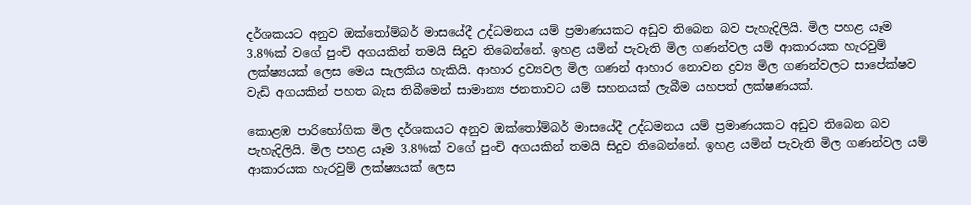දර්ශකයට අනුව ඔක්තෝම්බර් මාසයේදී උද්ධමනය යම් ප්‍රමාණයකට අඩුව තිබෙන බව පැහැදිලියි. මිල පහළ යෑම 3.8%ක් වගේ පුංචි අගයකින් තමයි සිදුව තිබෙන්නේ. ඉහළ යමින් පැවැති මිල ගණන්වල යම් ආකාරයක හැරවුම් ලක්ෂ්‍යයක් ලෙස මෙය සැලකිය හැකියි. ආහාර ද්‍රව්‍යවල මිල ගණන් ආහාර නොවන ද්‍රව්‍ය මිල ගණන්වලට සාපේක්ෂව වැඩි අගයකින් පහත බැස තිබීමෙන් සාමාන්‍ය ජනතාවට යම් සහනයක් ලැබීම යහපත් ලක්ෂණයක්.

කොළඹ පාරිභෝගික මිල දර්ශකයට අනුව ඔක්තෝම්බර් මාසයේදී උද්ධමනය යම් ප්‍රමාණයකට අඩුව තිබෙන බව පැහැදිලියි. මිල පහළ යෑම 3.8%ක් වගේ පුංචි අගයකින් තමයි සිදුව තිබෙන්නේ. ඉහළ යමින් පැවැති මිල ගණන්වල යම් ආකාරයක හැරවුම් ලක්ෂ්‍යයක් ලෙස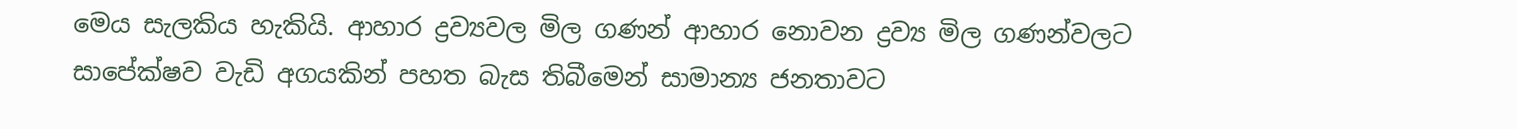මෙය සැලකිය හැකියි. ආහාර ද්‍රව්‍යවල මිල ගණන් ආහාර නොවන ද්‍රව්‍ය මිල ගණන්වලට සාපේක්ෂව වැඩි අගයකින් පහත බැස තිබීමෙන් සාමාන්‍ය ජනතාවට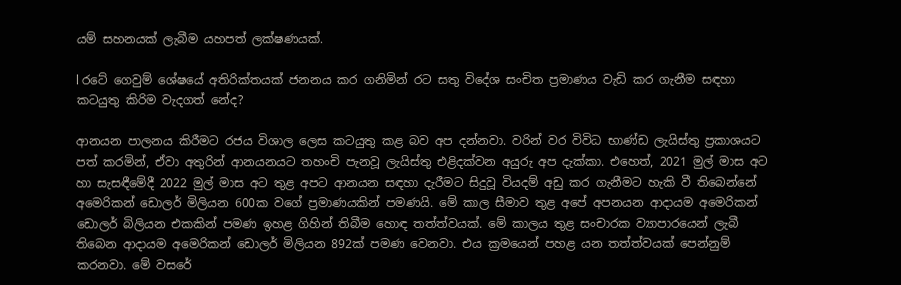යම් සහනයක් ලැබීම යහපත් ලක්ෂණයක්.

l රටේ ගෙවුම් ශේෂයේ අතිරික්තයක් ජනනය කර ගනිමින් රට සතු විදේශ සංචිත ප්‍රමාණය වැඩි කර ගැනීම සඳහා කටයුතු කිරිම වැදගත් නේද?

ආනයන පාලනය කිරීමට රජය විශාල ලෙස කටයුතු කළ බව අප දන්නවා. වරින් වර විවිධ භාණ්ඩ ලැයිස්තු ප්‍රකාශයට පත් කරමින්, ඒවා අතුරින් ආනයනයට තහංචි පැනවූ ලැයිස්තු එළිදක්වන අයුරු අප දැක්කා. එහෙත්, 2021 මුල් මාස අට හා සැසඳීමේදී 2022 මුල් මාස අට තුළ අපට ආනයන සඳහා දැරීමට සිදුවූ වියදම් අඩු කර ගැනීමට හැකි වී තිබෙන්නේ අමෙරිකන් ඩොලර් මිලියන 600ක වගේ ප්‍රමාණයකින් පමණයි. මේ කාල සීමාව තුළ අපේ අපනයන ආදායම අමෙරිකන් ඩොලර් බිලියන එකකින් පමණ ඉහළ ගිහින් තිබීම හොඳ තත්ත්වයක්. මේ කාලය තුළ සංචාරක ව්‍යාපාරයෙන් ලැබී තිබෙන ආදායම අමෙරිකන් ඩොලර් මිලියන 892ක් පමණ වෙනවා. එය ක්‍රමයෙන් පහළ යන තත්ත්වයක් පෙන්නුම් කරනවා. මේ වසරේ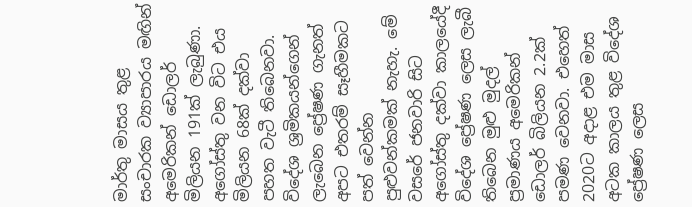මාර්තු මාසය තුළ සංචාරක ව්‍යාපාරය මඟින් අමෙරිකන් ඩොලර් මිලියන 191ක් ලැබුණා. අගෝස්තු වන විට එය මිලියන 68ක් දක්වා පහත වැටී තිබෙනවා. විදේශ ශ්‍රමිකයන්ගෙන් ලැබෙන ප්‍රේෂණ ගැනත් අපට එතරම් සෑහීමකට පත් වෙන්න පුළුවන්කමක් නැහැ. මේ වසරේ ජනවාරි සිට අගෝස්තු දක්වා කාලයේදී විදේශ ප්‍රේෂණ ලෙස ලැබී තිබෙන මුළු මුදල් ප්‍රමාණය අමෙරිකන් ඩොලර් බිලියන 2.2ක් පමණ වෙනවා. එහෙත් 2020ට අදාළ එම මාස අටක කාලය තුළ විදේශ ප්‍රේෂණ ලෙස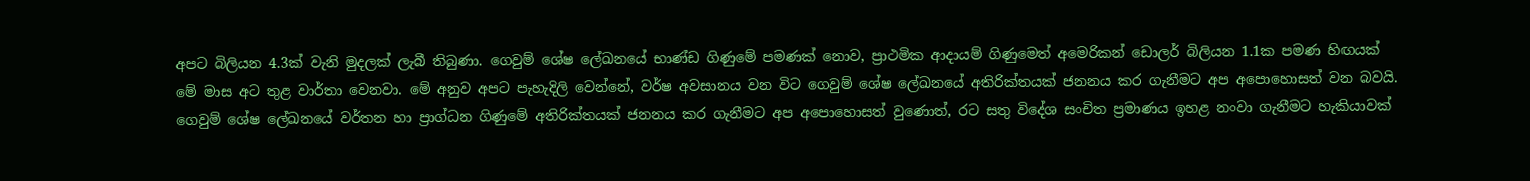අපට බිලියන 4.3ක් වැනි මුදලක් ලැබී තිබුණා. ගෙවුම් ශේෂ ලේඛනයේ භාණ්ඩ ගිණුමේ පමණක් නොව, ප්‍රාථමික ආදායම් ගිණුමෙත් අමෙරිකන් ඩොලර් බිලියන 1.1ක පමණ හිඟයක් මේ මාස අට තුළ වාර්තා වෙනවා. මේ අනුව අපට පැහැදිලි වෙන්නේ, වර්ෂ අවසානය වන විට ගෙවුම් ශේෂ ලේඛනයේ අතිරික්තයක් ජනනය කර ගැනීමට අප අපොහොසත් වන බවයි. ගෙවුම් ශේෂ ලේඛනයේ වර්තන හා ප්‍රාග්ධන ගිණුමේ අතිරික්තයක් ජනනය කර ගැනීමට අප අපොහොසත් වුණොත්, රට සතු විදේශ සංචිත ප්‍රමාණය ඉහළ නංවා ගැනීමට හැකියාවක්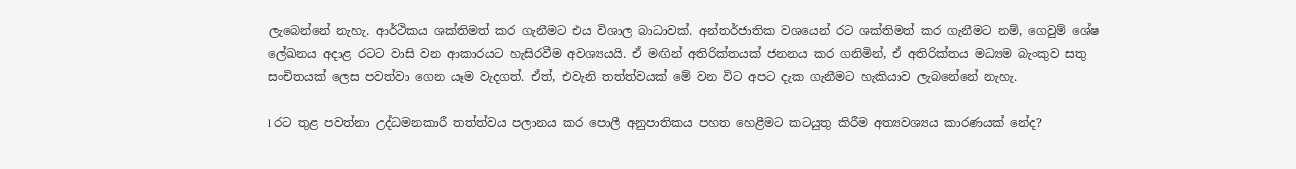ලැබෙන්නේ නැහැ. ආර්ථිකය ශක්තිමත් කර ගැනීමට එය විශාල බාධාවක්. අන්තර්ජාතික වශයෙන් රට ශක්තිමත් කර ගැනීමට නම්, ගෙවුම් ශේෂ ලේඛනය අදාළ රටට වාසි වන ආකාරයට හැසිරවීම අවශ්‍යයයි. ඒ මඟින් අතිරික්තයක් ජනනය කර ගනිමින්, ඒ අතිරික්තය මධ්‍යම බැංකුව සතු සංචිතයක් ලෙස පවත්වා ගෙන යෑම වැදගත්. ඒත්, එවැනි තත්ත්වයක් මේ වන විට අපට දැක ගැනීමට හැකියාව ලැබනේනේ නැහැ.

l රට තුළ පවත්නා උද්ධමනකාරී තත්ත්වය පලානය කර පොලී අනුපාතිකය පහත හෙළීමට කටයුතු කිරීම අත්‍යවශ්‍යය කාරණයක් නේද?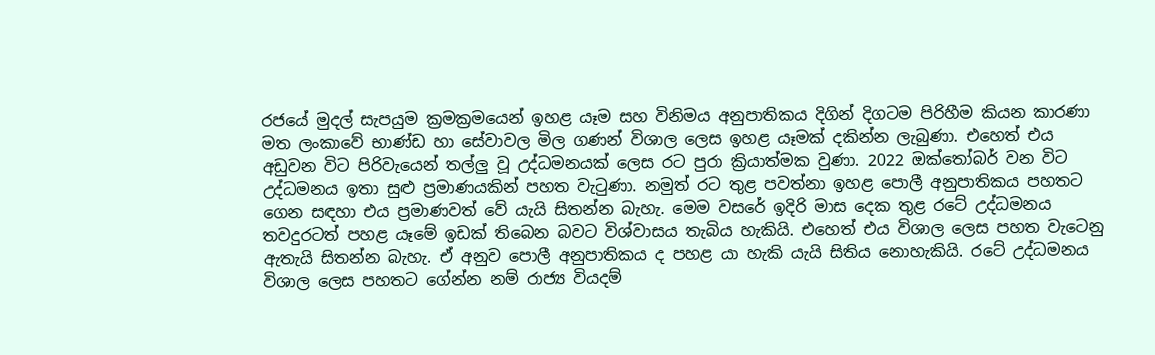රජයේ මුදල් සැපයුම ක්‍රමක්‍රමයෙන් ඉහළ යෑම සහ විනිමය අනුපාතිකය දිගින් දිගටම පිරිහීම කියන කාරණා මත ලංකාවේ භාණ්ඩ හා සේවාවල මිල ගණන් විශාල ලෙස ඉහළ යෑමක් දකින්න ලැබුණා. එහෙත් එය අඩුවන විට පිරිවැයෙන් තල්ලු වූ උද්ධමනයක් ලෙස රට පුරා ක්‍රියාත්මක වුණා. 2022 ඔක්තෝබර් වන විට උද්ධමනය ඉතා සුළු ප්‍රමාණයකින් පහත වැටුණා. නමුත් රට තුළ පවත්නා ඉහළ පොලී අනුපාතිකය පහතට ගෙන සඳහා එය ප්‍රමාණවත් වේ යැයි සිතන්න බැහැ. මෙම වසරේ ඉදිරි මාස දෙක තුළ රටේ උද්ධමනය තවදුරටත් පහළ යෑමේ ඉඩක් තිබෙන බවට විශ්වාසය තැබිය හැකියි. එහෙත් එය විශාල ලෙස පහත වැටෙනු ඇතැයි සිතන්න බැහැ. ඒ අනුව පොලී අනුපාතිකය ද පහළ යා හැකි යැයි සිතිය නොහැකියි. රටේ උද්ධමනය විශාල ලෙස පහතට ගේන්න නම් රාජ්‍ය වියදම්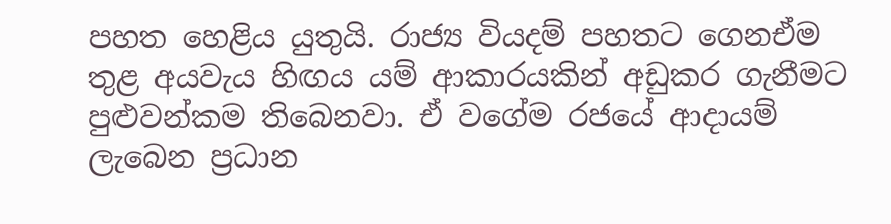පහත හෙළිය යුතුයි. රාජ්‍ය වියදම් පහතට ගෙනඒම තුළ අයවැය හිඟය යම් ආකාරයකින් අඩුකර ගැනීමට පුළුවන්කම තිබෙනවා. ඒ වගේම රජයේ ආදායම් ලැබෙන ප්‍රධාන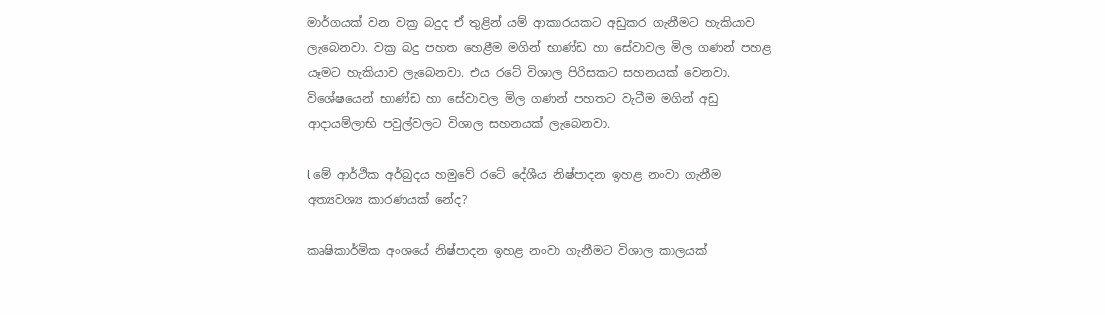මාර්ගයක් වන වක්‍ර බදුද ඒ තුළින් යම් ආකාරයකට අඩුකර ගැනීමට හැකියාව ලැබෙනවා. වක්‍ර බදු පහත හෙළීම මගින් භාණ්ඩ හා සේවාවල මිල ගණන් පහළ යෑමට හැකියාව ලැබෙනවා. එය රටේ විශාල පිරිසකට සහනයක් වෙනවා. විශේෂයෙන් භාණ්ඩ හා සේවාවල මිල ගණන් පහතට වැටීම මගින් අඩු ආදායම්ලාභි පවුල්වලට විශාල සහනයක් ලැබෙනවා.

l මේ ආර්ථික අර්බුදය හමුවේ රටේ දේශීය නිෂ්පාදන ඉහළ නංවා ගැනීම අත්‍යවශ්‍ය කාරණයක් නේද?

කෘෂිකාර්මික අංශයේ නිෂ්පාදන ඉහළ නංවා ගැනීමට විශාල කාලයක්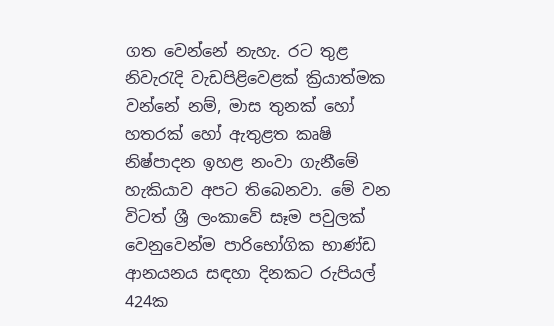ගත වෙන්නේ නැහැ. රට තුළ නිවැරැදි වැඩපිළිවෙළක් ක්‍රියාත්මක වන්නේ නම්, මාස තුනක් හෝ හතරක් හෝ ඇතුළත කෘෂි නිෂ්පාදන ඉහළ නංවා ගැනීමේ හැකියාව අපට තිබෙනවා. මේ වන විටත් ශ්‍රී ලංකාවේ සෑම පවුලක් වෙනුවෙන්ම පාරිභෝගික භාණ්ඩ ආනයනය සඳහා දිනකට රුපියල් 424ක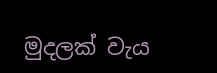මුදලක් වැය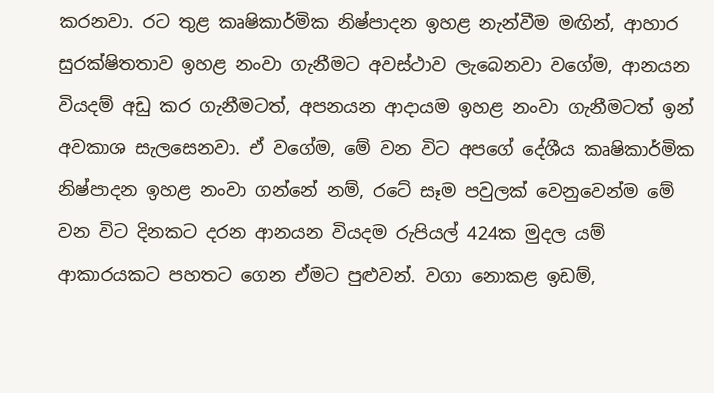කරනවා. රට තුළ කෘෂිකාර්මික නිෂ්පාදන ඉහළ නැන්වීම මඟින්, ආහාර සුරක්ෂිතතාව ඉහළ නංවා ගැනීමට අවස්ථාව ලැබෙනවා වගේම, ආනයන වියදම් අඩු කර ගැනීමටත්, අපනයන ආදායම ඉහළ නංවා ගැනීමටත් ඉන් අවකාශ සැලසෙනවා. ඒ වගේම, මේ වන විට අපගේ දේශීය කෘෂිකාර්මික නිෂ්පාදන ඉහළ නංවා ගන්නේ නම්, රටේ සෑම පවුලක් වෙනුවෙන්ම මේ වන විට දිනකට දරන ආනයන වියදම රුපියල් 424ක මුදල යම් ආකාරයකට පහතට ගෙන ඒමට පුළුවන්. වගා නොකළ ඉඩම්,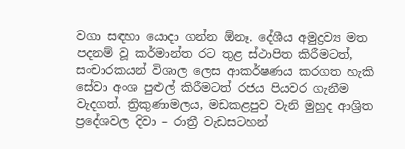වගා සඳහා යොදා ගන්න ඕනෑ. දේශීය අමුද්‍රව්‍ය මත පදනම් වූ කර්මාන්ත රට තුළ ස්ථාපිත කිරීමටත්, සංචාරකයන් විශාල ලෙස ආකර්ෂණය කරගත හැකි සේවා අංශ පුළුල් කිරීමටත් රජය පියවර ගැනීම වැදගත්. ත්‍රිකුණාමලය, මඩකළපුව වැනි මුහුද ආශ්‍රිත ප්‍රදේශවල දිවා – රාත්‍රී වැඩසටහන්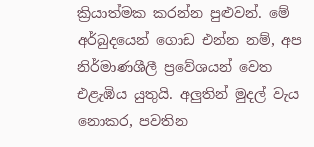ක්‍රියාත්මක කරන්න පුළුවන්. මේ අර්බුදයෙන් ගොඩ එන්න නම්, අප නිර්මාණශීලී ප්‍රවේශයන් වෙත එළැඹිය යුතුයි. අලුතින් මුදල් වැය නොකර, පවතින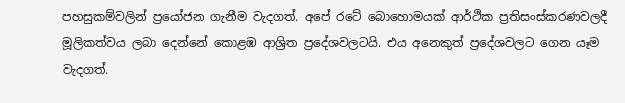පහසුකම්වලින් ප්‍රයෝජන ගැනීම වැදගත්. අපේ රටේ බොහොමයක් ආර්ථික ප්‍රතිසංස්කරණවලදී මූලිකත්වය ලබා දෙන්නේ කොළඹ ආශ්‍රිත ප්‍රදේශවලටයි. එය අනෙකුත් ප්‍රදේශවලට ගෙන යෑම වැදගත්.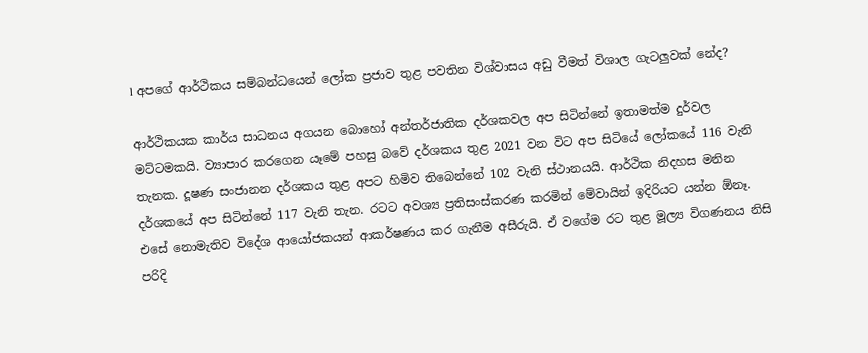l අපගේ ආර්ථිකය සම්බන්ධයෙන් ලෝක ප්‍රජාව තුළ පවතින විශ්වාසය අඩු වීමත් විශාල ගැටලුවක් නේද?

ආර්ථිකයක කාර්ය සාධනය අගයන බොහෝ අන්තර්ජාතික දර්ශකවල අප සිටින්නේ ඉතාමත්ම දුර්වල මට්ටමකයි. ව්‍යාපාර කරගෙන යෑමේ පහසු බවේ දර්ශකය තුළ 2021 වන විට අප සිටියේ ලෝකයේ 116 වැනි තැනක. දූෂණ සංජානන දර්ශකය තුළ අපට හිමිව තිබෙන්නේ 102 වැනි ස්ථානයයි. ආර්ථික නිදහස මනින දර්ශකයේ අප සිටින්නේ 117 වැනි තැන. රටට අවශ්‍ය ප්‍රතිසංස්කරණ කරමින් මේවායින් ඉදිරියට යන්න ඕනෑ. එසේ නොමැතිව විදේශ ආයෝජකයන් ආකර්ෂණය කර ගැනීම අසීරුයි. ඒ වගේම රට තුළ මූල්‍ය විගණනය නිසි පරිදි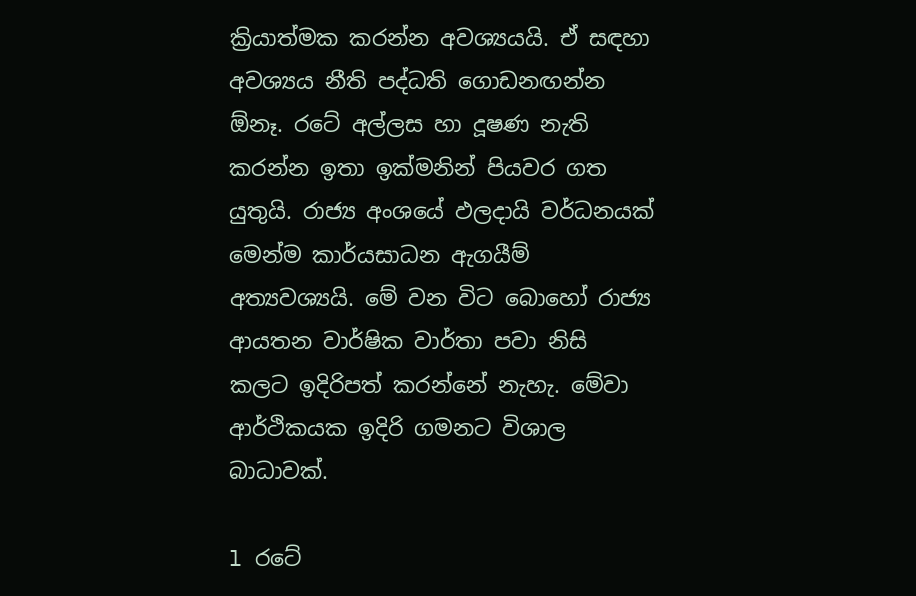ක්‍රියාත්මක කරන්න අවශ්‍යයයි. ඒ සඳහා අවශ්‍යය නීති පද්ධති ගොඩනඟන්න ඕනෑ. රටේ අල්ලස හා දූෂණ නැති කරන්න ඉතා ඉක්මනින් පියවර ගත යුතුයි. රාජ්‍ය අංශයේ ඵලදායි වර්ධනයක් මෙන්ම කාර්යසාධන ඇගයීම් අත්‍යවශ්‍යයි. මේ වන විට බොහෝ රාජ්‍ය ආයතන වාර්ෂික වාර්තා පවා නිසි කලට ඉදිරිපත් කරන්නේ නැහැ. මේවා ආර්ථිකයක ඉදිරි ගමනට විශාල බාධාවක්.

l රටේ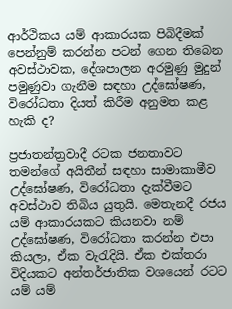ආර්ථිකය යම් ආකාරයක පිබිදීමක් පෙන්නුම් කරන්න පටන් ගෙන තිබෙන අවස්ථාවක, දේශපාලන අරමුණු මුදුන් පමුණුවා ගැනීම සඳහා උද්ඝෝෂණ, විරෝධතා දියත් කිරීම අනුමත කළ හැකි ද?

ප්‍රජාතන්ත්‍රවාදී රටක ජනතාවට තමන්ගේ අයිතීන් සඳහා සාමාකාමීව උද්ඝෝෂණ, විරෝධතා දැක්වීමට අවස්ථාව තිබිය යුතුයි. මෙතැනදී රජය යම් ආකාරයකට කියනවා නම් උද්ඝෝෂණ, විරෝධතා කරන්න එපා කියලා, ඒක වැරැදියි. ඒක එක්තරා විදියකට අන්තර්ජාතික වශයෙන් රටට යම් යම්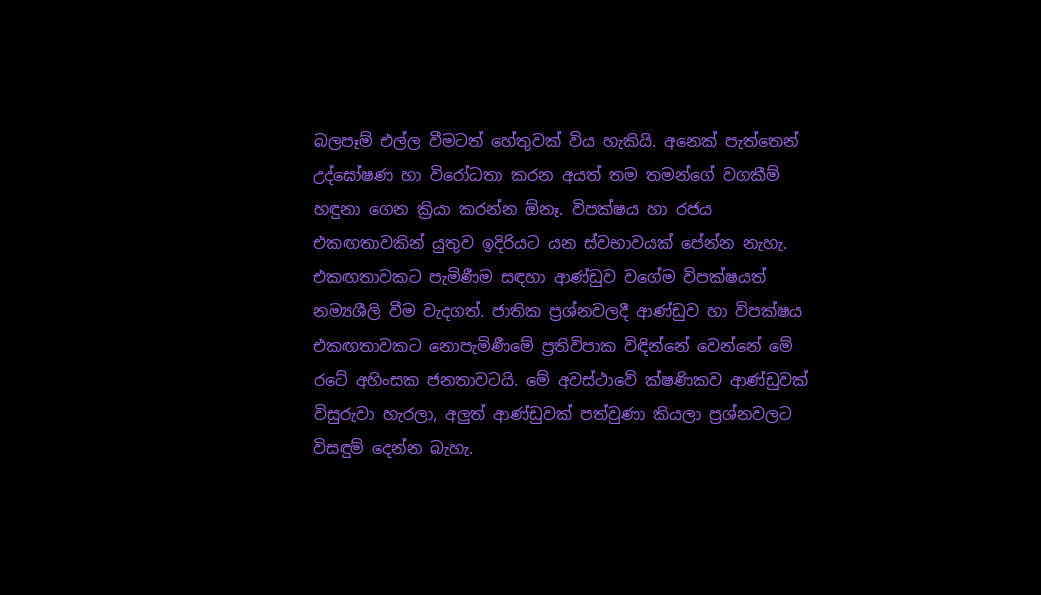බලපෑම් එල්ල වීමටත් හේතුවක් විය හැකියි. අනෙක් පැත්තෙන් උද්ඝෝෂණ හා විරෝධතා කරන අයත් තම තමන්ගේ වගකීම් හඳුනා ගෙන ක්‍රියා කරන්න ඕනෑ. විපක්ෂය හා රජය එකඟතාවකින් යුතුව ඉදිරියට යන ස්වභාවයක් පේන්න නැහැ. එකඟතාවකට පැමිණීම සඳහා ආණ්ඩුව වගේම විපක්ෂයත් නම්‍යශීලි වීම වැදගත්. ජාතික ප්‍රශ්නවලදී ආණ්ඩුව හා විපක්ෂය එකඟතාවකට නොපැමිණීමේ ප්‍රතිවිපාක විඳින්නේ වෙන්නේ මේ රටේ අහිංසක ජනතාවටයි. මේ අවස්ථාවේ ක්ෂණිකව ආණ්ඩුවක් විසුරුවා හැරලා, අලුත් ආණ්ඩුවක් පත්වුණා කියලා ප්‍රශ්නවලට විසඳුම් දෙන්න බැහැ.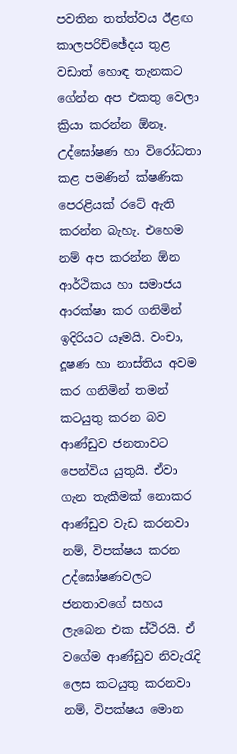පවතින තත්ත්වය ඊළඟ කාලපරිච්ඡේදය තුළ වඩාත් හොඳ තැනකට ගේන්න අප එකතු වෙලා ක්‍රියා කරන්න ඕනෑ. උද්ඝෝෂණ හා විරෝධතා කළ පමණින් ක්ෂණික පෙරළියක් රටේ ඇති කරන්න බැහැ. එහෙම නම් අප කරන්න ඕන ආර්ථිකය හා සමාජය ආරක්ෂා කර ගනිමින් ඉදිරියට යෑමයි. වංචා, දූෂණ හා නාස්තිය අවම කර ගනිමින් තමන් කටයුතු කරන බව ආණ්ඩුව ජනතාවට පෙන්විය යුතුයි. ඒවා ගැන තැකීමක් නොකර ආණ්ඩුව වැඩ කරනවා නම්, විපක්ෂය කරන උද්ඝෝෂණවලට ජනතාවගේ සහය ලැබෙන එක ස්ථිරයි. ඒ වගේම ආණ්ඩුව නිවැරැදි ලෙස කටයුතු කරනවා නම්, විපක්ෂය මොන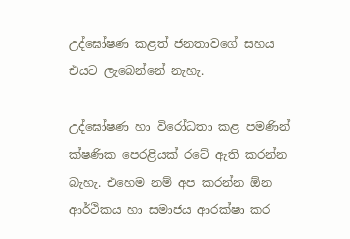උද්ඝෝෂණ කළත් ජනතාවගේ සහය එයට ලැබෙන්නේ නැහැ.

උද්ඝෝෂණ හා විරෝධතා කළ පමණින් ක්ෂණික පෙරළියක් රටේ ඇති කරන්න බැහැ. එහෙම නම් අප කරන්න ඕන ආර්ථිකය හා සමාජය ආරක්ෂා කර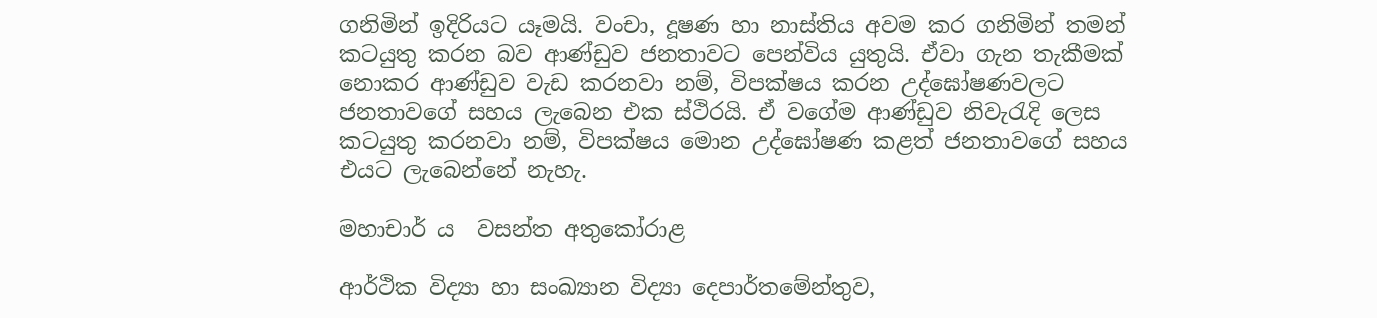ගනිමින් ඉදිරියට යෑමයි. වංචා, දූෂණ හා නාස්තිය අවම කර ගනිමින් තමන් කටයුතු කරන බව ආණ්ඩුව ජනතාවට පෙන්විය යුතුයි. ඒවා ගැන තැකීමක් නොකර ආණ්ඩුව වැඩ කරනවා නම්, විපක්ෂය කරන උද්ඝෝෂණවලට ජනතාවගේ සහය ලැබෙන එක ස්ථිරයි. ඒ වගේම ආණ්ඩුව නිවැරැදි ලෙස කටයුතු කරනවා නම්, විපක්ෂය මොන උද්ඝෝෂණ කළත් ජනතාවගේ සහය එයට ලැබෙන්නේ නැහැ.

මහාචාර් ය  වසන්ත අතුකෝරාළ

ආර්ථික විද්‍යා හා සංඛ්‍යාන විද්‍යා දෙපාර්තමේන්තුව,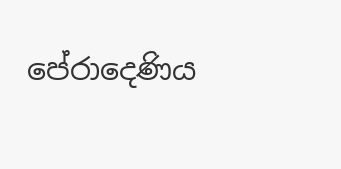පේරාදෙණිය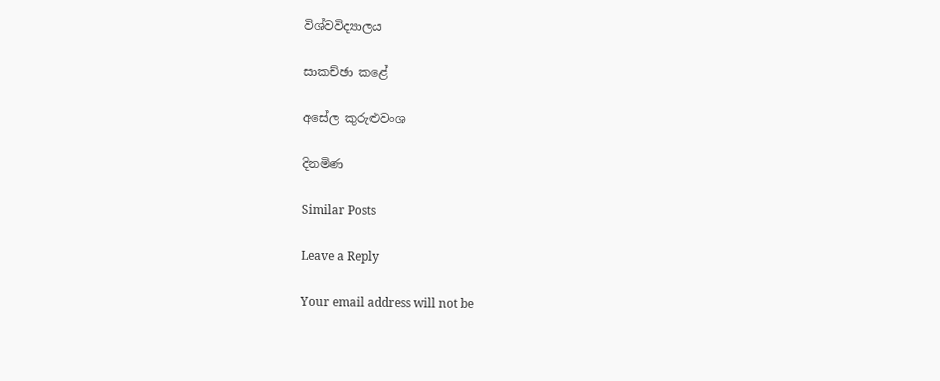විශ්වවිද්‍යාලය

සාකච්ඡා කළේ

අසේල කුරුළුවංශ

දිනමිණ

Similar Posts

Leave a Reply

Your email address will not be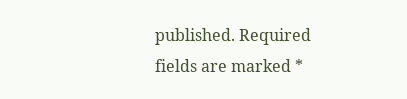published. Required fields are marked *